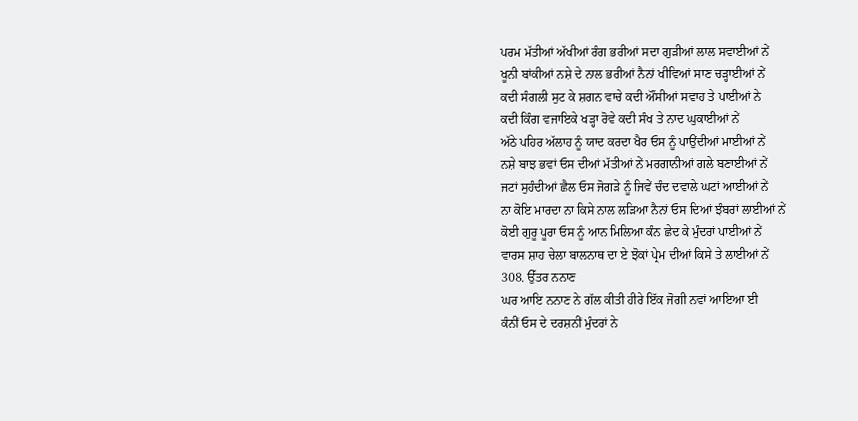ਪਰਮ ਮੱਤੀਆਂ ਅੱਖੀਆਂ ਰੰਗ ਭਰੀਆਂ ਸਦਾ ਗੁੜੀਆਂ ਲਾਲ ਸਵਾਈਆਂ ਨੇਂ
ਖੂਨੀ ਬਾਂਕੀਆਂ ਨਸ਼ੇ ਦੇ ਨਾਲ ਭਰੀਆਂ ਨੈਨਾਂ ਖੀਵਿਆਂ ਸਾਣ ਚੜ੍ਹਾਈਆਂ ਨੇਂ
ਕਦੀ ਸੰਗਲੀ ਸੁਟ ਕੇ ਸ਼ਗਨ ਵਾਚੇ ਕਦੀ ਔਂਸੀਆਂ ਸਵਾਹ ਤੇ ਪਾਈਆਂ ਨੇ
ਕਦੀ ਕਿੰਗ ਵਜਾਇਕੇ ਖੜ੍ਹਾ ਰੋਵੇ ਕਦੀ ਸੰਖ ਤੇ ਨਾਦ ਘੁਕਾਈਆਂ ਨੇਂ
ਅੱਠੇ ਪਹਿਰ ਅੱਲਾਹ ਨੂੰ ਯਾਦ ਕਰਦਾ ਖੈਰ ਓਸ ਨੂੰ ਪਾਉਂਦੀਆਂ ਮਾਈਆਂ ਨੇਂ
ਨਸ਼ੇ ਬਾਝ ਭਵਾਂ ਓਸ ਦੀਆਂ ਮੱਤੀਆਂ ਨੇਂ ਮਰਗਾਨੀਆਂ ਗਲੇ ਬਣਾਈਆਂ ਨੇਂ
ਜਟਾਂ ਸੁਹੰਦੀਆਂ ਛੈਲ ਓਸ ਜੋਗੜੇ ਨੂੰ ਜਿਵੇਂ ਚੰਦ ਦਵਾਲੇ ਘਟਾਂ ਆਈਆਂ ਨੇਂ
ਨਾ ਕੋਇ ਮਾਰਦਾ ਨਾ ਕਿਸੇ ਨਾਲ ਲੜਿਆ ਨੈਨਾਂ ਓਸ ਦਿਆਂ ਝੰਬਰਾਂ ਲਾਈਆਂ ਨੇਂ
ਕੋਈ ਗੁਰੂ ਪੂਰਾ ਓਸ ਨੂੰ ਆਨ ਮਿਲਿਆ ਕੰਨ ਛੇਦ ਕੇ ਮੁੰਦਰਾਂ ਪਾਈਆਂ ਨੇਂ
ਵਾਰਸ ਸ਼ਾਹ ਚੇਲਾ ਬਾਲਨਾਥ ਦਾ ਏ ਝੋਕਾਂ ਪ੍ਰੇਮ ਦੀਆਂ ਕਿਸੇ ਤੇ ਲਾਈਆਂ ਨੇਂ
308. ਉੱਤਰ ਨਨਾਣ
ਘਰ ਆਇ ਨਨਾਣ ਨੇ ਗੱਲ ਕੀਤੀ ਹੀਰੇ ਇੱਕ ਜੋਗੀ ਨਵਾਂ ਆਇਆ ਈ
ਕੰਨੀਂ ਓਸ ਦੇ ਦਰਸ਼ਨੀਂ ਮੁੰਦਰਾਂ ਨੇ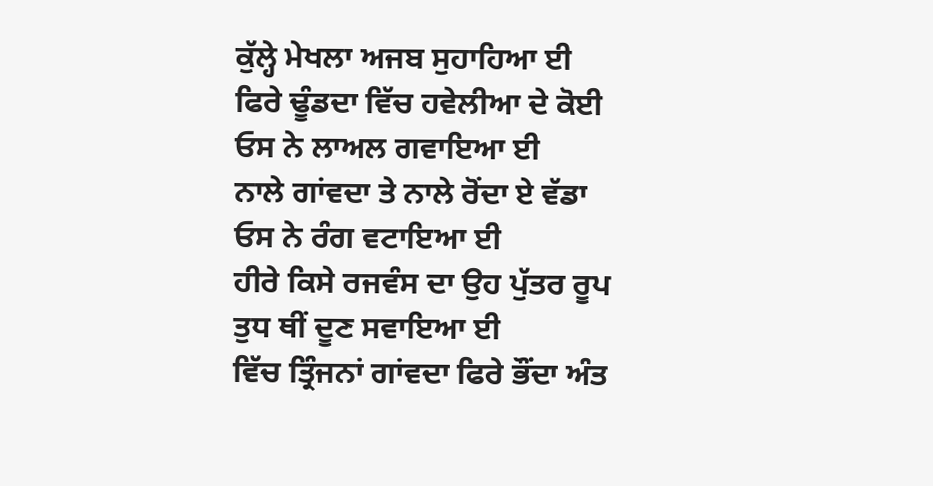ਕੁੱਲ੍ਹੇ ਮੇਖਲਾ ਅਜਬ ਸੁਹਾਹਿਆ ਈ
ਫਿਰੇ ਢੂੰਡਦਾ ਵਿੱਚ ਹਵੇਲੀਆ ਦੇ ਕੋਈ ਓਸ ਨੇ ਲਾਅਲ ਗਵਾਇਆ ਈ
ਨਾਲੇ ਗਾਂਵਦਾ ਤੇ ਨਾਲੇ ਰੋਂਦਾ ਏ ਵੱਡਾ ਓਸ ਨੇ ਰੰਗ ਵਟਾਇਆ ਈ
ਹੀਰੇ ਕਿਸੇ ਰਜਵੰਸ ਦਾ ਉਹ ਪੁੱਤਰ ਰੂਪ ਤੁਧ ਥੀਂ ਦੂਣ ਸਵਾਇਆ ਈ
ਵਿੱਚ ਤ੍ਰਿੰਜਨਾਂ ਗਾਂਵਦਾ ਫਿਰੇ ਭੌਂਦਾ ਅੰਤ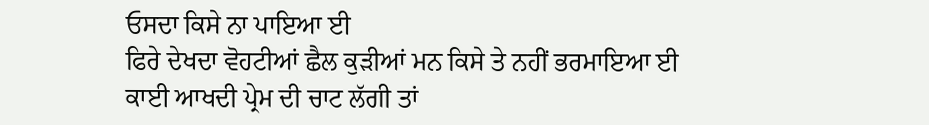ਓਸਦਾ ਕਿਸੇ ਨਾ ਪਾਇਆ ਈ
ਫਿਰੇ ਦੇਖਦਾ ਵੋਹਟੀਆਂ ਛੈਲ ਕੁੜੀਆਂ ਮਨ ਕਿਸੇ ਤੇ ਨਹੀਂ ਭਰਮਾਇਆ ਈ
ਕਾਈ ਆਖਦੀ ਪ੍ਰੇਮ ਦੀ ਚਾਟ ਲੱਗੀ ਤਾਂ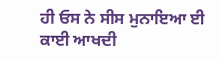ਹੀ ਓਸ ਨੇ ਸੀਸ ਮੁਨਾਇਆ ਈ
ਕਾਈ ਆਖਦੀ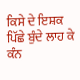ਕਿਸੇ ਦੇ ਇਸ਼ਕ ਪਿੱਛੇ ਬੁੰਦੇ ਲਾਹ ਕੇ ਕੰਨ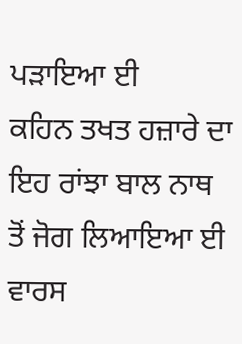ਪੜਾਇਆ ਈ
ਕਹਿਨ ਤਖਤ ਹਜ਼ਾਰੇ ਦਾ ਇਹ ਰਾਂਝਾ ਬਾਲ ਨਾਥ ਤੋਂ ਜੋਗ ਲਿਆਇਆ ਈ
ਵਾਰਸ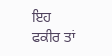ਇਹ ਫਕੀਰ ਤਾਂ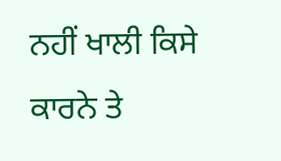ਨਹੀਂ ਖਾਲੀ ਕਿਸੇ ਕਾਰਨੇ ਤੇ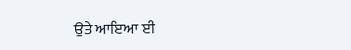ਉਤੇ ਆਇਆ ਈ